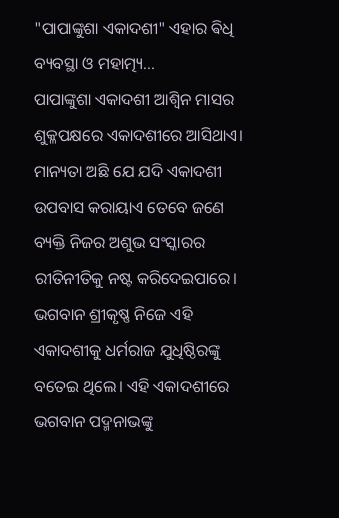"ପାପାଙ୍କୁଶା ଏକାଦଶୀ" ଏହାର ଵିଧି ବ୍ୟବସ୍ଥା ଓ ମହାତ୍ମ୍ୟ...
ପାପାଙ୍କୁଶା ଏକାଦଶୀ ଆଶ୍ଵିନ ମାସର ଶୁକ୍ଳପକ୍ଷରେ ଏକାଦଶୀରେ ଆସିଥାଏ। ମାନ୍ୟତା ଅଛି ଯେ ଯଦି ଏକାଦଶୀ ଉପବାସ କରାୟାଏ ତେବେ ଜଣେ ବ୍ୟକ୍ତି ନିଜର ଅଶୁଭ ସଂସ୍କାରର ରୀତିନୀତିକୁ ନଷ୍ଟ କରିଦେଇପାରେ।
ଭଗବାନ ଶ୍ରୀକୃଷ୍ଣ ନିଜେ ଏହି ଏକାଦଶୀକୁ ଧର୍ମରାଜ ଯୁଧିଷ୍ଠିରଙ୍କୁ ବତେଇ ଥିଲେ। ଏହି ଏକାଦଶୀରେ ଭଗବାନ ପଦ୍ମନାଭଙ୍କୁ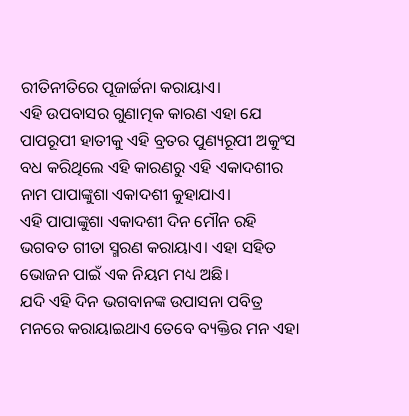ରୀତିନୀତିରେ ପୂଜାର୍ଚ୍ଚନା କରାୟାଏ।
ଏହି ଉପବାସର ଗୁଣାତ୍ମକ କାରଣ ଏହା ଯେ ପାପରୂପୀ ହାତୀକୁ ଏହି ବ୍ରତର ପୁଣ୍ୟରୂପୀ ଅକୁଂସ ବଧ କରିଥିଲେ ଏହି କାରଣରୁ ଏହି ଏକାଦଶୀର ନାମ ପାପାଙ୍କୁଶା ଏକାଦଶୀ କୁହାଯାଏ।
ଏହି ପାପାଙ୍କୁଶା ଏକାଦଶୀ ଦିନ ମୌନ ରହି ଭଗବତ ଗୀତା ସ୍ମରଣ କରାୟାଏ। ଏହା ସହିତ ଭୋଜନ ପାଇଁ ଏକ ନିୟମ ମଧ୍ୟ ଅଛି।
ଯଦି ଏହି ଦିନ ଭଗବାନଙ୍କ ଉପାସନା ପବିତ୍ର ମନରେ କରାୟାଇଥାଏ ତେବେ ବ୍ୟକ୍ତିର ମନ ଏହା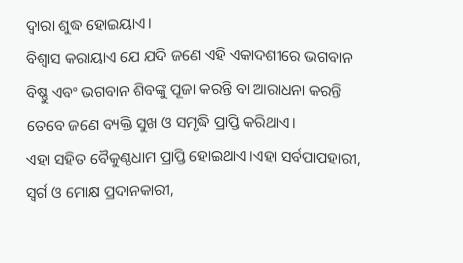ଦ୍ଵାରା ଶୁଦ୍ଧ ହୋଇୟାଏ।
ବିଶ୍ଵାସ କରାୟାଏ ଯେ ଯଦି ଜଣେ ଏହି ଏକାଦଶୀରେ ଭଗବାନ ବିଷ୍ଣୁ ଏବଂ ଭଗବାନ ଶିବଙ୍କୁ ପୂଜା କରନ୍ତି ବା ଆରାଧନା କରନ୍ତି ତେବେ ଜଣେ ବ୍ୟକ୍ତି ସୁଖ ଓ ସମୃଦ୍ଧି ପ୍ରାପ୍ତି କରିଥାଏ।
ଏହା ସହିତ ବୈକୁଣ୍ଠଧାମ ପ୍ରାପ୍ତି ହୋଇଥାଏ।ଏହା ସର୍ବପାପହାରୀ, ସ୍ଵର୍ଗ ଓ ମୋକ୍ଷ ପ୍ରଦାନକାରୀ,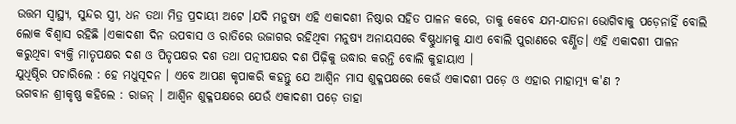ଉତ୍ତମ ସ୍ଵାସ୍ଥ୍ୟ, ସୁନ୍ଦର ସ୍ତ୍ରୀ, ଧନ ତଥା ମିତ୍ର ପ୍ରଦାୟୀ ଅଟେ ।ଯଦି ମନୁଷ୍ୟ ଏହି ଏକାଦଶୀ ନିଷ୍ଠାର ସହିତ ପାଳନ କରେ, ତାକୁ କେବେ ଯମ-ଯାତନା ଭୋଗିବାକୁ ପଡ଼େନାହିଁ ବୋଲି ଲୋକ ବିଶ୍ଵାସ ରହିଛି ।ଏକାଦଶୀ ଦିନ ଉପବାସ ଓ ରାତିରେ ଉଜାଗର ରହିଥିବା ମନୁଷ୍ୟ ଅନାୟସରେ ବିଷ୍ଣୁଧାମକୁ ଯାଏ ବୋଲି ପୁରାଣରେ ବର୍ଣ୍ଣିତ। ଏହି ଏକାଦଶୀ ପାଳନ କରୁଥିବା ବ୍ୟକ୍ତି ମାତୃପକ୍ଷର ଦଶ ଓ ପିତୃପକ୍ଷର ଦଶ ତଥା ପତ୍ନୀପକ୍ଷର ଦଶ ପିଢ଼ିକୁ ଉଦ୍ଧାର କରନ୍ତି ବୋଲି କୁହାୟାଏ ।
ଯୁଧିଷ୍ଠିର ପଚାରିଲେ : ହେ ମଧୁସୂଦନ । ଏବେ ଆପଣ କୃପାକରି କହନ୍ତୁ ଯେ ଆଶ୍ଵିନ ମାସ ଶୁକ୍ଳପକ୍ଷରେ କେଉଁ ଏକାଦଶୀ ପଡ଼େ ଓ ଏହାର ମାହାତ୍ମ୍ୟ କ'ଣ ?
ଭଗବାନ ଶ୍ରୀକୃଷ୍ଣ କହିଲେ : ରାଜନ୍ । ଆଶ୍ଵିନ ଶୁକ୍ଳପକ୍ଷରେ ଯେଉଁ ଏକାଦଶୀ ପଡ଼େ ତାହା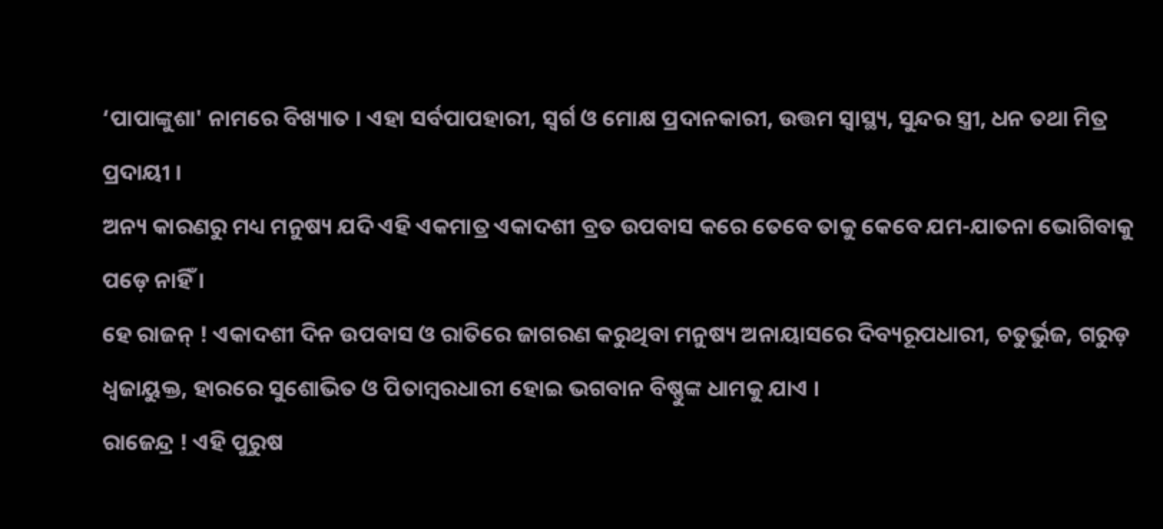‘ପାପାଙ୍କୁଶା' ନାମରେ ବିଖ୍ୟାତ । ଏହା ସର୍ବପାପହାରୀ, ସ୍ଵର୍ଗ ଓ ମୋକ୍ଷ ପ୍ରଦାନକାରୀ, ଉତ୍ତମ ସ୍ବାସ୍ଥ୍ୟ, ସୁନ୍ଦର ସ୍ତ୍ରୀ, ଧନ ତଥା ମିତ୍ର ପ୍ରଦାୟୀ ।
ଅନ୍ୟ କାରଣରୁ ମଧ୍ୟ ମନୁଷ୍ୟ ଯଦି ଏହି ଏକମାତ୍ର ଏକାଦଶୀ ବ୍ରତ ଉପବାସ କରେ ତେବେ ତାକୁ କେବେ ଯମ-ଯାତନା ଭୋଗିବାକୁ ପଡ଼େ ନାହିଁ ।
ହେ ରାଜନ୍ ! ଏକାଦଶୀ ଦିନ ଉପବାସ ଓ ରାତିରେ ଜାଗରଣ କରୁଥିବା ମନୁଷ୍ୟ ଅନାୟାସରେ ଦିବ୍ୟରୂପଧାରୀ, ଚତୁର୍ଭୁଜ, ଗରୁଡ଼ ଧ୍ଵଜାୟୁକ୍ତ, ହାରରେ ସୁଶୋଭିତ ଓ ପିତାମ୍ବରଧାରୀ ହୋଇ ଭଗବାନ ବିଷ୍ଣୁଙ୍କ ଧାମକୁ ଯାଏ ।
ରାଜେନ୍ଦ୍ର ! ଏହି ପୁରୁଷ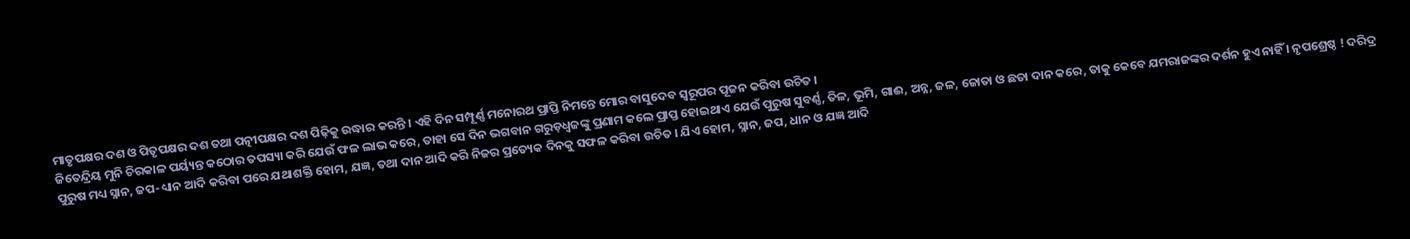ମାତୃପକ୍ଷର ଦଶ ଓ ପିତୃପକ୍ଷର ଦଶ ତଥା ପତ୍ନୀପକ୍ଷର ଦଶ ପିଢ଼ିକୁ ଉଦ୍ଧାର କରନ୍ତି । ଏହି ଦିନ ସମ୍ପୂର୍ଣ୍ଣ ମନୋରଥ ପ୍ରାପ୍ତି ନିମନ୍ତେ ମୋର ବାସୁଦେବ ସ୍ଵରୂପର ପୂଜନ କରିବା ଉଚିତ ।
ଜିତେନ୍ଦ୍ରିୟ ମୁନି ଚିରକାଳ ପର୍ୟ୍ୟନ୍ତ କଠୋର ତପସ୍ୟା କରି ଯେଉଁ ଫଳ ଲାଭ କରେ, ତାହା ସେ ଦିନ ଭଗବାନ ଗରୁଡ଼ଧ୍ବଜଙ୍କୁ ପ୍ରଣାମ କଲେ ପ୍ରାପ୍ତ ହୋଇଥାଏ ଯେଉଁ ପୁରୁଷ ସୁବର୍ଣ୍ଣ, ତିଳ, ଭୂମି, ଗାଈ, ଅନ୍ନ, ଜଳ, ଜୋତା ଓ ଛତା ଦାନ କରେ, ତାକୁ କେବେ ଯମରାଜଙ୍କର ଦର୍ଶନ ହୁଏ ନାହିଁ । ନୃପଶ୍ରେଷ୍ଠ ! ଦରିଦ୍ର ପୁରୁଷ ମଧ୍ୟ ସ୍ନାନ, ଜପ-ଧ୍ୟାନ ଆଦି କରିବା ପରେ ଯଥାଶକ୍ତି ହୋମ, ଯଜ୍ଞ, ତଥା ଦାନ ଆଦି କରି ନିଜର ପ୍ରତ୍ୟେକ ଦିନକୁ ସଫଳ କରିବା ଉଚିତ । ଯିଏ ହୋମ, ସ୍ନାନ, ଜପ, ଧାନ ଓ ଯଜ୍ଞ ଆଦି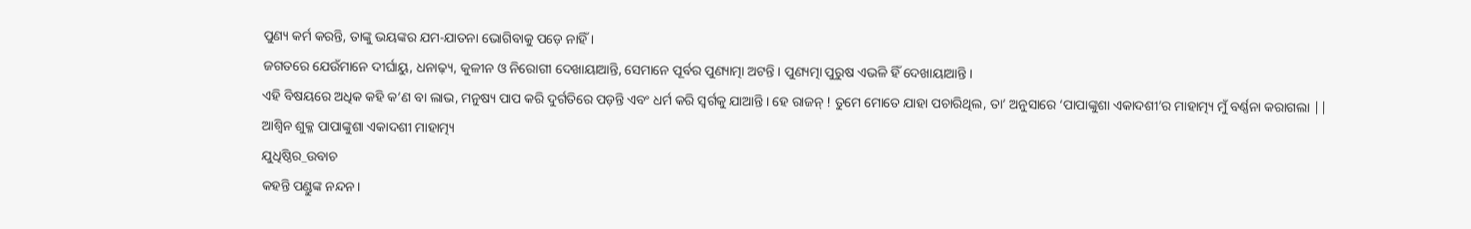ପୁଣ୍ୟ କର୍ମ କରନ୍ତି, ତାଙ୍କୁ ଭୟଙ୍କର ଯମ-ଯାତନା ଭୋଗିବାକୁ ପଡ଼େ ନାହିଁ ।
ଜଗତରେ ଯେଉଁମାନେ ଦୀର୍ଘାୟୁ, ଧନାଢ଼୍ୟ, କୁଳୀନ ଓ ନିରୋଗୀ ଦେଖାୟାଆନ୍ତି, ସେମାନେ ପୂର୍ବର ପୁଣ୍ୟାତ୍ମା ଅଟନ୍ତି । ପୁଣ୍ୟତ୍ମା ପୁରୁଷ ଏଭଳି ହିଁ ଦେଖାୟାଆନ୍ତି ।
ଏହି ବିଷୟରେ ଅଧିକ କହି କ’ଣ ବା ଲାଭ, ମନୁଷ୍ୟ ପାପ କରି ଦୁର୍ଗତିରେ ପଡ଼ନ୍ତି ଏବଂ ଧର୍ମ କରି ସ୍ଵର୍ଗକୁ ଯାଆନ୍ତି । ହେ ରାଜନ୍ ! ତୁମେ ମୋତେ ଯାହା ପଚାରିଥିଲ, ତା’ ଅନୁସାରେ ‘ପାପାଙ୍କୁଶା ଏକାଦଶୀ’ର ମାହାତ୍ମ୍ୟ ମୁଁ ବର୍ଣ୍ଣନା କରାଗଲା ||
ଆଶ୍ୱିନ ଶୁକ୍ଳ ପାପାଙ୍କୁଶା ଏକାଦଶୀ ମାହାତ୍ମ୍ୟ
ଯୁଧିଷ୍ଠିର_ଉବାଚ
କହନ୍ତି ପଣ୍ଡୁଙ୍କ ନନ୍ଦନ।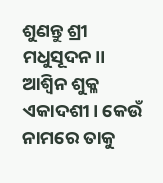ଶୁଣନ୍ତୁ ଶ୍ରୀ ମଧୁସୂଦନ।।
ଆଶ୍ୱିନ ଶୁକ୍ଳ ଏକାଦଶୀ। କେଉଁ ନାମରେ ତାକୁ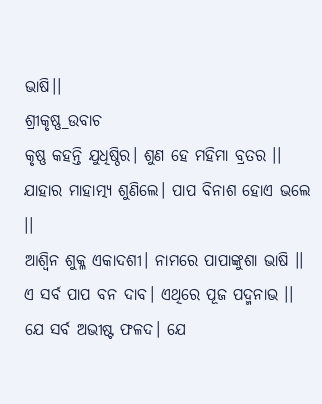ଭାଷି।।
ଶ୍ରୀକୃଷ୍ଣ_ଉବାଚ
କୃଷ୍ଣ କହନ୍ତି ଯୁଧିଷ୍ଠିର। ଶୁଣ ହେ ମହିମା ବ୍ରତର ।।
ଯାହାର ମାହାତ୍ମ୍ୟ ଶୁଣିଲେ। ପାପ ବିନାଶ ହୋଏ ଭଲେ ।।
ଆଶ୍ବିନ ଶୁକ୍ଳ ଏକାଦଶୀ। ନାମରେ ପାପାଙ୍କୁଶା ଭାଷି ।।
ଏ ସର୍ବ ପାପ ବନ ଦାବ। ଏଥିରେ ପୂଜ ପଦ୍ମନାଭ ।।
ଯେ ସର୍ବ ଅଭୀଷ୍ଟ ଫଳଦ। ଯେ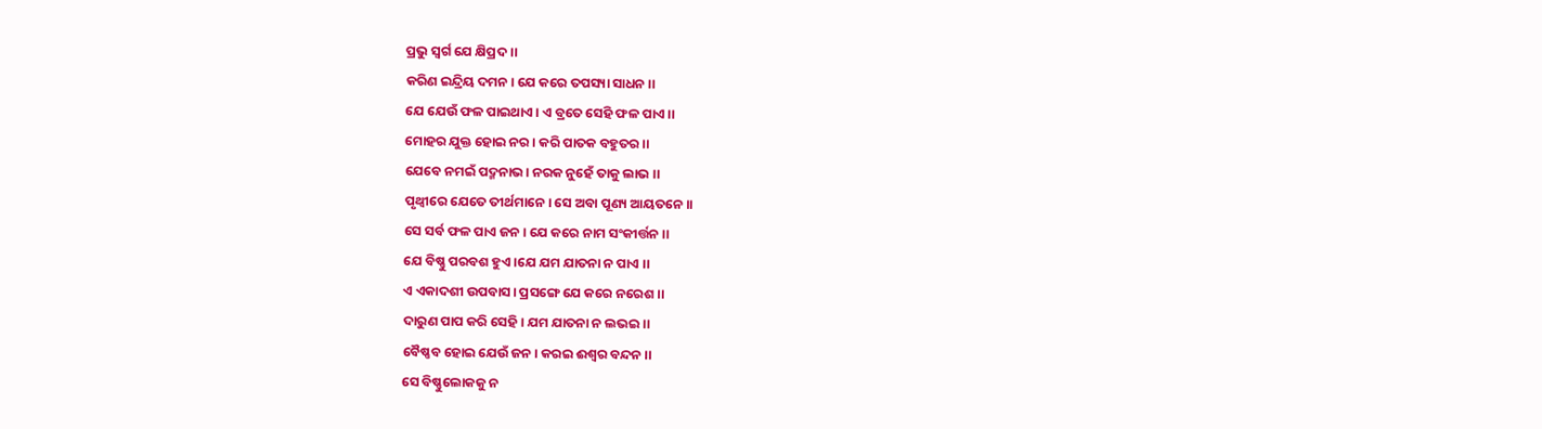ପ୍ରଭୁ ସ୍ୱର୍ଗ ଯେ କ୍ଷିପ୍ରଦ ।।
କରିଣ ଇନ୍ଦ୍ରିୟ ଦମନ। ଯେ କରେ ତପସ୍ୟା ସାଧନ ।।
ଯେ ଯେଉଁ ଫଳ ପାଇଥାଏ। ଏ ବ୍ରତେ ସେହି ଫଳ ପାଏ ।।
ମୋହର ଯୁକ୍ତ ହୋଇ ନର। କରି ପାତକ ବହୁତର ।।
ଯେବେ ନମଇଁ ପଦ୍ମନାଭ। ନରକ ନୁହେଁ ତାକୁ ଲାଭ ।।
ପୃଥ୍ୱୀରେ ଯେତେ ତୀର୍ଥମାନେ। ସେ ଅବା ପୂଣ୍ୟ ଆୟତନେ ।।
ସେ ସର୍ବ ଫଳ ପାଏ ଜନ। ଯେ କରେ ନାମ ସଂକୀର୍ତ୍ତନ ।।
ଯେ ବିଷ୍ଣୁ ପରବଶ ହୁଏ ।ଯେ ଯମ ଯାତନା ନ ପାଏ ।।
ଏ ଏକାଦଶୀ ଉପବାସ। ପ୍ରସଙ୍ଗେ ଯେ କରେ ନରେଶ ।।
ଦାରୁଣ ପାପ କରି ସେହି। ଯମ ଯାତନା ନ ଲଭଇ।।
ବୈଷ୍ଣବ ହୋଇ ଯେଉଁ ଜନ। କରଇ ଈଶ୍ୱର ବନ୍ଦନ।।
ସେ ବିଷ୍ଣୁଲୋକକୁ ନ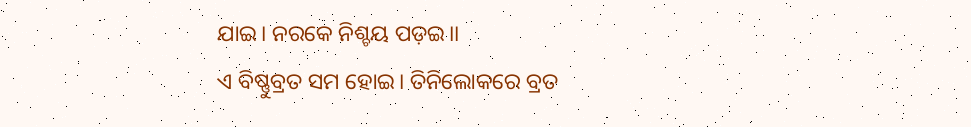ଯାଇ। ନରକେ ନିଶ୍ଚୟ ପଡ଼ଇ।।
ଏ ବିଷ୍ଣୁବ୍ରତ ସମ ହୋଇ। ତିନିଲୋକରେ ବ୍ରତ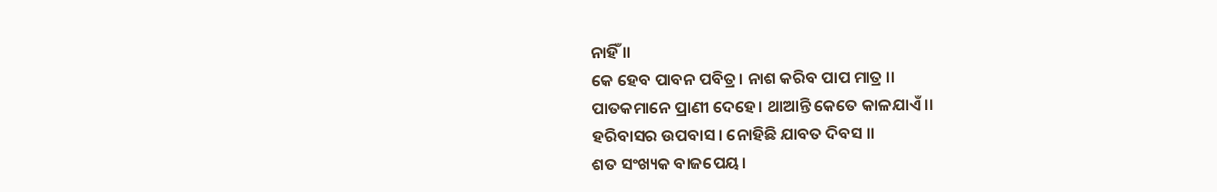ନାହିଁ ।।
କେ ହେବ ପାବନ ପବିତ୍ର। ନାଶ କରିବ ପାପ ମାତ୍ର ।।
ପାତକମାନେ ପ୍ରାଣୀ ଦେହେ। ଥାଆନ୍ତି କେତେ କାଳଯାଏଁ ।।
ହରିବାସର ଉପବାସ। ନୋହିଛି ଯାବତ ଦିବସ ।।
ଶତ ସଂଖ୍ୟକ ବାଜପେୟ।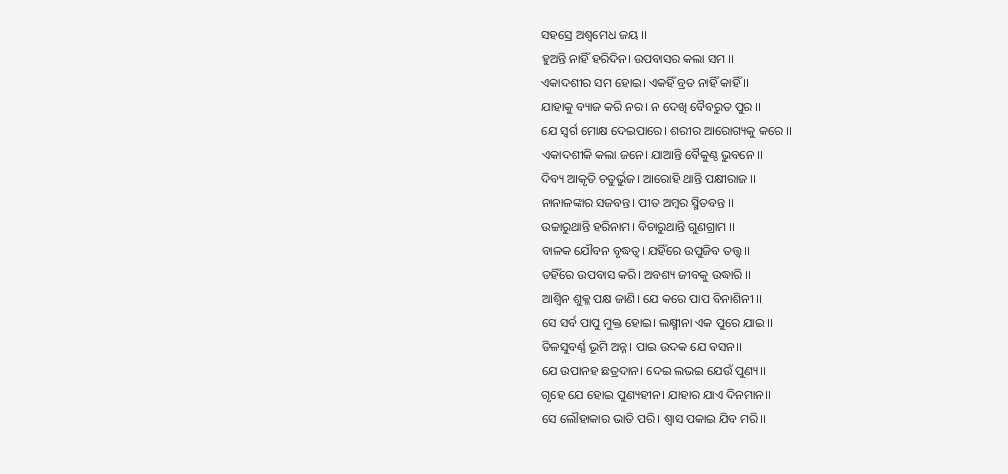ସହସ୍ରେ ଅଶ୍ବମେଧ ଜୟ ।।
ହୁଅନ୍ତି ନାହିଁ ହରିଦିନ। ଉପବାସର କଲା ସମ ।।
ଏକାଦଶୀର ସମ ହୋଇ। ଏକହିଁ ବ୍ରତ ନାହିଁ କାହିଁ ।।
ଯାହାକୁ ବ୍ୟାଜ କରି ନର। ନ ଦେଖି ବୈବରୁତ ପୁର ।।
ଯେ ସ୍ୱର୍ଗ ମୋକ୍ଷ ଦେଇପାରେ। ଶରୀର ଆରୋଗ୍ୟକୁ କରେ ।।
ଏକାଦଶୀକି କଲା ଜନେ। ଯାଆନ୍ତି ବୈକୁଣ୍ଠ ଭୁବନେ ।।
ଦିବ୍ୟ ଆକୃତି ଚତୁର୍ଭୁଜ। ଆରୋହି ଥାନ୍ତି ପକ୍ଷୀରାଜ ।।
ନାନାଳଙ୍କାର ସଜବନ୍ତ। ପୀତ ଅମ୍ବର ସ୍ମିତବନ୍ତ ।।
ଉଚ୍ଚାରୁଥାନ୍ତି ହରିନାମ। ବିଚାରୁଥାନ୍ତି ଗୁଣଗ୍ରାମ ।।
ବାଳକ ଯୌବନ ବୃଦ୍ଧତ୍ୱ। ଯହିଁରେ ଉପୁଜିବ ତତ୍ତ୍ଵ।।
ତହିଁରେ ଉପବାସ କରି। ଅବଶ୍ୟ ଜୀବକୁ ଉଦ୍ଧାରି ।।
ଆଶ୍ୱିନ ଶୁକ୍ଳ ପକ୍ଷ ଜାଣି। ଯେ କରେ ପାପ ବିନାଶିନୀ ।।
ସେ ସର୍ବ ପାପୁ ମୁକ୍ତ ହୋଇ। ଲକ୍ଷ୍ମୀନା ଏକ ପୁରେ ଯାଇ ।।
ତିଳସୁବର୍ଣ୍ଣ ଭୂମି ଅନ୍ନ। ପାଇ ଉଦକ ଯେ ବସନ।।
ଯେ ଉପାନହ ଛତ୍ରଦାନ। ଦେଇ ଲଭଇ ଯେଉଁ ପୁଣ୍ୟ।।
ଗୃହେ ଯେ ହୋଇ ପୁଣ୍ୟହୀନ। ଯାହାର ଯାଏ ଦିନମାନ।।
ସେ ଲୌହାକାର ଭାତି ପରି। ଶ୍ୱାସ ପକାଇ ଯିବ ମରି।।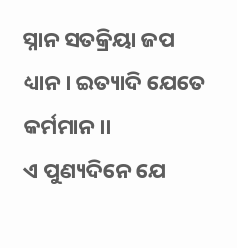ସ୍ନାନ ସତକ୍ରିୟା ଜପ ଧ୍ୟାନ। ଇତ୍ୟାଦି ଯେତେ କର୍ମମାନ।।
ଏ ପୁଣ୍ୟଦିନେ ଯେ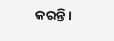କରନ୍ତି।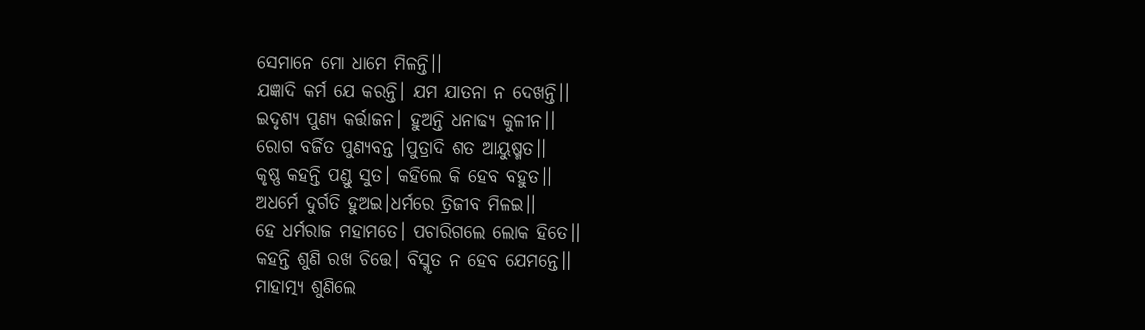ସେମାନେ ମୋ ଧାମେ ମିଳନ୍ତି।।
ଯଜ୍ଞାଦି କର୍ମ ଯେ କରନ୍ତି। ଯମ ଯାତନା ନ ଦେଖନ୍ତି।।
ଇଦୃଶ୍ୟ ପୁଣ୍ୟ କର୍ତ୍ତାଜନ। ହୁଅନ୍ତି ଧନାଢ୍ୟ କୁଳୀନ।।
ରୋଗ ବର୍ଜିତ ପୁଣ୍ୟବନ୍ତ ।ପୁତ୍ରାଦି ଶତ ଆୟୁଷ୍ମତ।।
କୃଷ୍ଣ କହନ୍ତି ପଣ୍ଡୁ ସୁତ। କହିଲେ କି ହେବ ବହୁତ।।
ଅଧର୍ମେ ଦୁର୍ଗତି ହୁଅଇ।ଧର୍ମରେ ତ୍ରିଜୀବ ମିଳଇ।।
ହେ ଧର୍ମରାଜ ମହାମତେ। ପଚାରିଗଲେ ଲୋକ ହିତେ।।
କହନ୍ତି ଶୁଣି ରଖ ଚିତ୍ତେ। ବିସ୍ମୃତ ନ ହେବ ଯେମନ୍ତେ।।
ମାହାତ୍ମ୍ୟ ଶୁଣିଲେ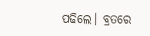ପଢିଲେ। ବ୍ରତରେ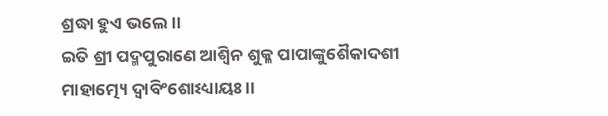ଶ୍ରଦ୍ଧା ହୁଏ ଭଲେ।।
ଇତି ଶ୍ରୀ ପଦ୍ମପୁରାଣେ ଆଶ୍ୱିନ ଶୁକ୍ଳ ପାପାଙ୍କୁଶୈକାଦଶୀ ମାହାତ୍ମ୍ୟେ ଦ୍ୱାବିଂଶୋଽଧ୍ୟାୟଃ।।